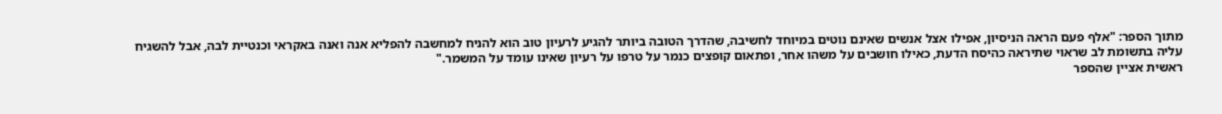מתוך הספר: "אלף פעם הראה הניסיון, אפילו אצל אנשים שאינם נוטים במיוחד לחשיבה, שהדרך הטובה ביותר להגיע לרעיון טוב הוא להניח למחשבה להפליא אנה ואנה באקראי וכנטיית לבה, אבל להשגיח עליה בתשומת לב שראוי שתיראה כהיסח הדעת, כאילו חושבים על משהו אחר, ופתאום קופצים כנמר על טרפו על רעיון שאינו עומד על המשמר."
ראשית אציין שהספר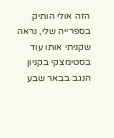הזה אולי הותיק בספרייה שלי, נראה שקניתי אותו עוד בסטימצקי בקניון הנגב בבאר שבע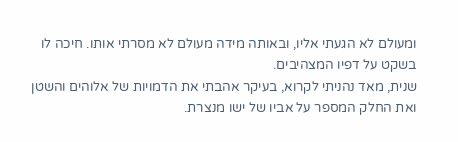ומעולם לא הגעתי אליו, ובאותה מידה מעולם לא מסרתי אותו. חיכה לו בשקט על דפיו המצהיבים.
שנית, מאד נהניתי לקרוא, בעיקר אהבתי את הדמויות של אלוהים והשטן ואת החלק המספר על אביו של ישו מנצרת.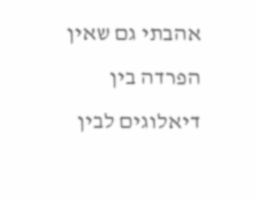אהבתי גם שאין הפרדה בין דיאלוגים לבין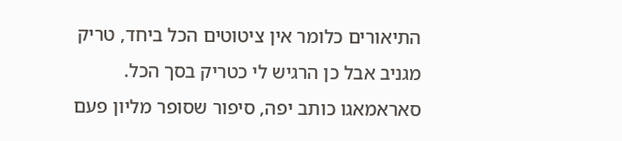התיאורים כלומר אין ציטוטים הכל ביחד, טריק מגניב אבל כן הרגיש לי כטריק בסך הכל.
סאראמאגו כותב יפה, סיפור שסופר מליון פעם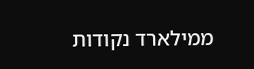ממילארד נקודות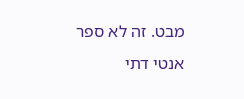מבט. זה לא ספר אנטי דתי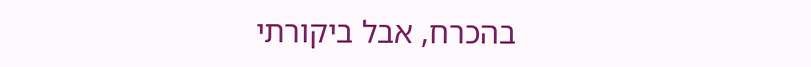בהכרח, אבל ביקורתי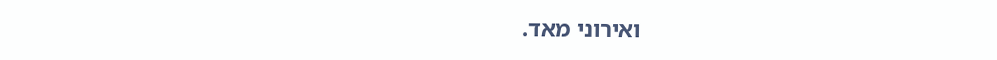ואירוני מאד.